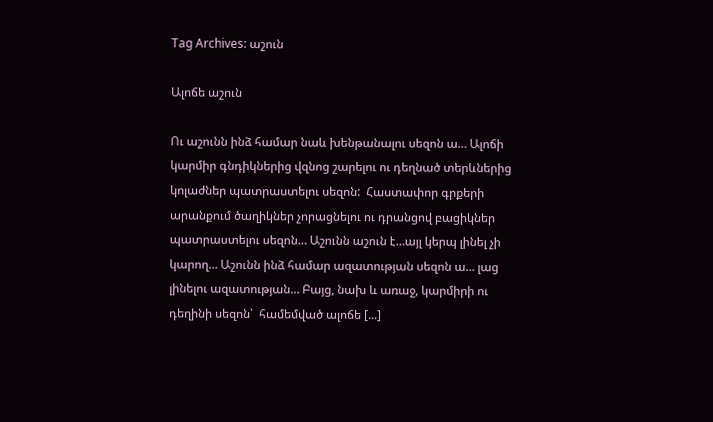Tag Archives: աշուն

Ալոճե աշուն

Ու աշունն ինձ համար նաև խենթանալու սեզոն ա… Ալոճի կարմիր գնդիկներից վզնոց շարելու ու դեղնած տերևներից կոլաժներ պատրաստելու սեզոն:  Հաստափոր գրքերի արանքում ծաղիկներ չորացնելու ու դրանցով բացիկներ պատրաստելու սեզոն… Աշունն աշուն է…այլ կերպ լինել չի կարող… Աշունն ինձ համար ազատության սեզոն ա… լաց լինելու ազատության… Բայց, նախ և առաջ, կարմիրի ու դեղինի սեզոն՝  համեմված ալոճե [...]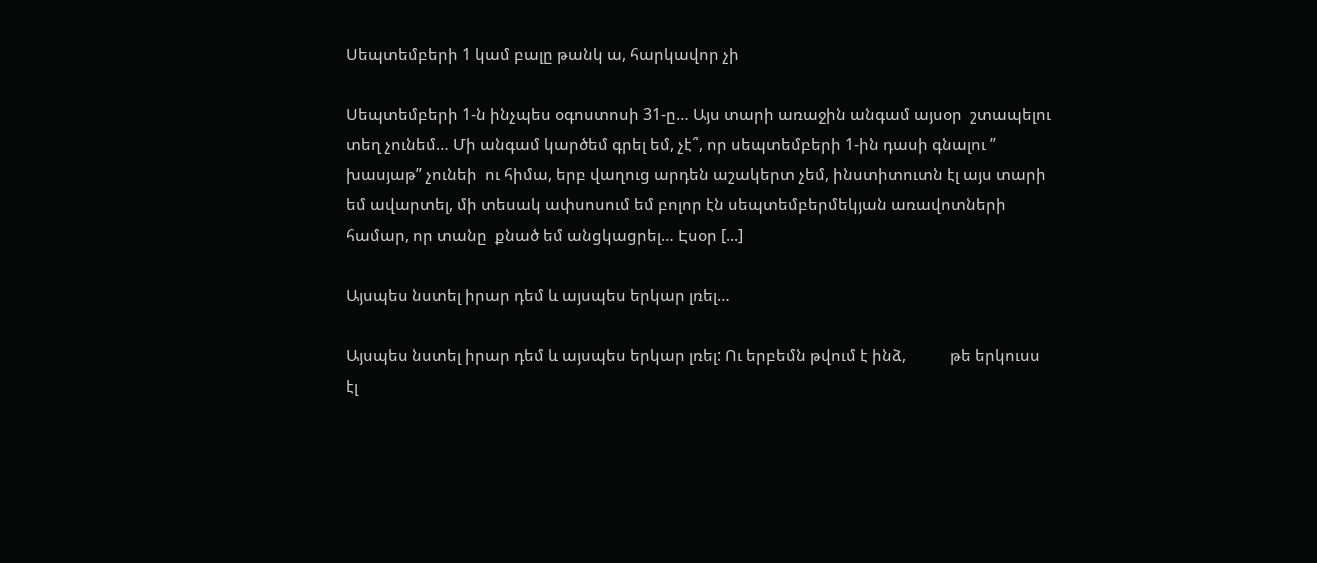Սեպտեմբերի 1 կամ բալը թանկ ա, հարկավոր չի

Սեպտեմբերի 1-ն ինչպես օգոստոսի 31-ը… Այս տարի առաջին անգամ այսօր  շտապելու տեղ չունեմ… Մի անգամ կարծեմ գրել եմ, չէ՞, որ սեպտեմբերի 1-ին դասի գնալու ” խասյաթ” չունեի  ու հիմա, երբ վաղուց արդեն աշակերտ չեմ, ինստիտուտն էլ այս տարի եմ ավարտել, մի տեսակ ափսոսում եմ բոլոր էն սեպտեմբերմեկյան առավոտների համար, որ տանը  քնած եմ անցկացրել… Էսօր [...]

Այսպես նստել իրար դեմ և այսպես երկար լռել…

Այսպես նստել իրար դեմ և այսպես երկար լռել: Ու երբեմն թվում է ինձ,           թե երկուսս էլ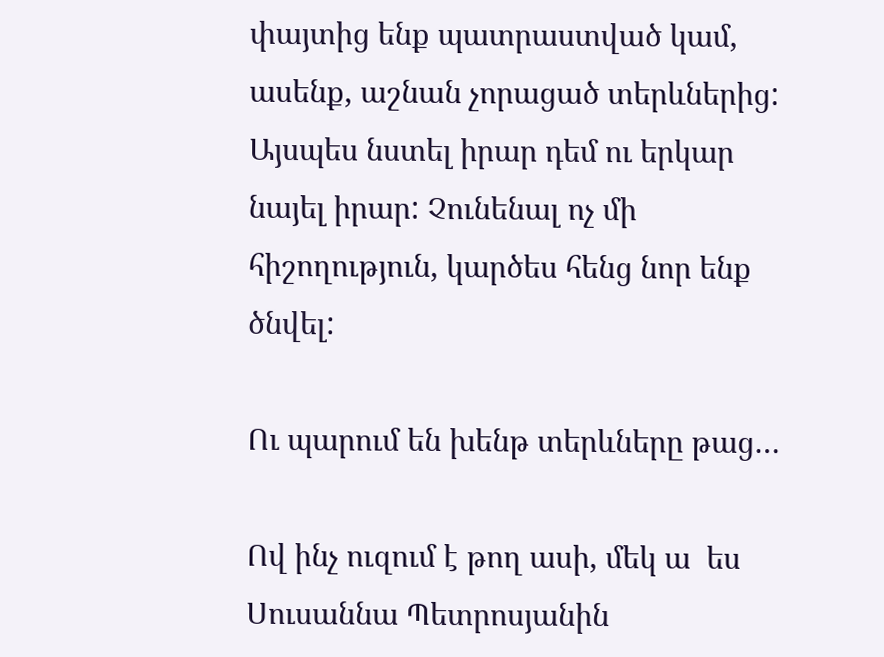փայտից ենք պատրաստված կամ, ասենք, աշնան չորացած տերևներից: Այսպես նստել իրար դեմ ու երկար նայել իրար: Չունենալ ոչ մի հիշողություն, կարծես հենց նոր ենք ծնվել:

Ու պարում են խենթ տերևները թաց…

Ով ինչ ուզում է թող ասի, մեկ ա  ես Սուսաննա Պետրոսյանին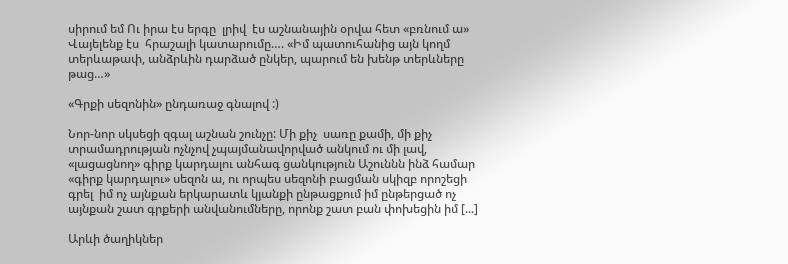սիրում եմ Ու իրա էս երգը  լրիվ  էս աշնանային օրվա հետ «բռնում ա»   Վայելենք էս  հրաշալի կատարումը…. «Իմ պատուհանից այն կողմ տերևաթափ, անձրևին դարձած ընկեր, պարում են խենթ տերևները թաց…»

«Գրքի սեզոնին» ընդառաջ գնալով :)

Նոր-նոր սկսեցի զգալ աշնան շունչը: Մի քիչ  սառը քամի, մի քիչ  տրամադրության ոչնչով չպայմանավորված անկում ու մի լավ, «լացացնող» գիրք կարդալու անհագ ցանկություն Աշուննն ինձ համար «գիրք կարդալու» սեզոն ա, ու որպես սեզոնի բացման սկիզբ որոշեցի գրել  իմ ոչ այնքան երկարատև կյանքի ընթացքում իմ ընթերցած ոչ այնքան շատ գրքերի անվանումները, որոնք շատ բան փոխեցին իմ [...]

Արևի ծաղիկներ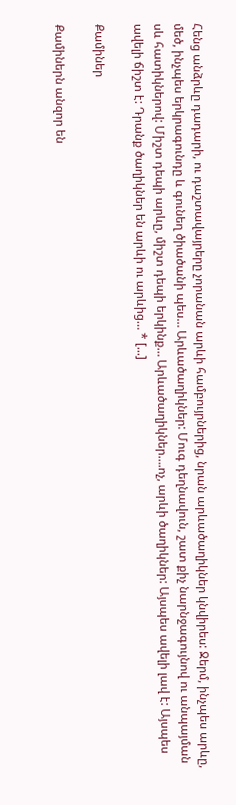Հենց անձրևը դադարի, ու դաշտավայրերը չորանան արևի համբույրներից, նրան արևածաղիկներ կնվիրես: Ջերմ, ինչպես արևը, մեծ, ինչպես երկրագունդը և գունեղ ծիածանի պես… Արևածաղիկներ: Մուգ դեղնավուն, շատ քիչ նարնջագույնով ու անպայման սև հատիկներով: Միշտ դեպի արևը, միշտ դեպի երկինք… Արևածաղիկներ….ոչ, արևի ծաղիկներ: Այսպես ավելի լավ է: Այսպես ավելի ճիշտ է: Դրանք ծաղիկներ են արևի ու արևից… * [...]

Քամիներ

Քամիներն անզոր են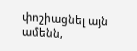փոշիացնել այն ամենն,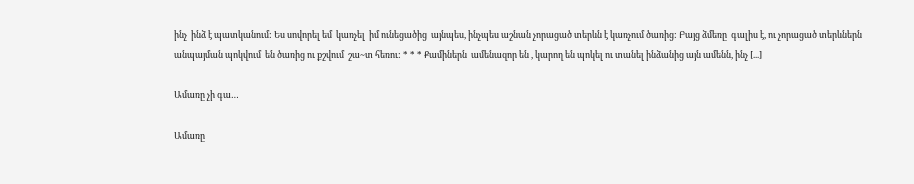ինչ  ինձ է պատկանում: Ես սովորել եմ  կառչել  իմ ունեցածից  այնպես, ինչպես աշնան չորացած տերևն է կառչում ծառից: Բայց ձմեռը  գալիս է, ու չորացած տերևներն անպայման պոկվում  են ծառից ու քշվում  շա~տ հեռու: * * * Քամիներն  ամենազոր են , կարող են պոկել ու տանել ինձանից այն ամենն, ինչ [...]

Ամառը չի գա…

Ամառը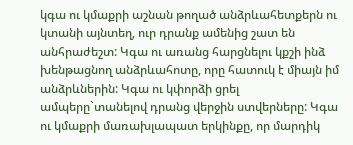կգա ու կմաքրի աշնան թողած անձրևահետքերն ու կտանի այնտեղ, ուր դրանք ամենից շատ են անհրաժեշտ: Կգա ու առանց հարցնելու կքշի ինձ խենթացնող անձրևահոտը, որը հատուկ է միայն իմ անձրևներին: Կգա ու կփորձի ցրել ամպերը`տանելով դրանց վերջին ստվերները: Կգա ու կմաքրի մառախլապատ երկինքը, որ մարդիկ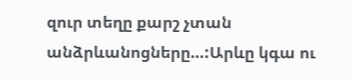զուր տեղը քարշ չտան անձրևանոցները…:Արևը կգա ու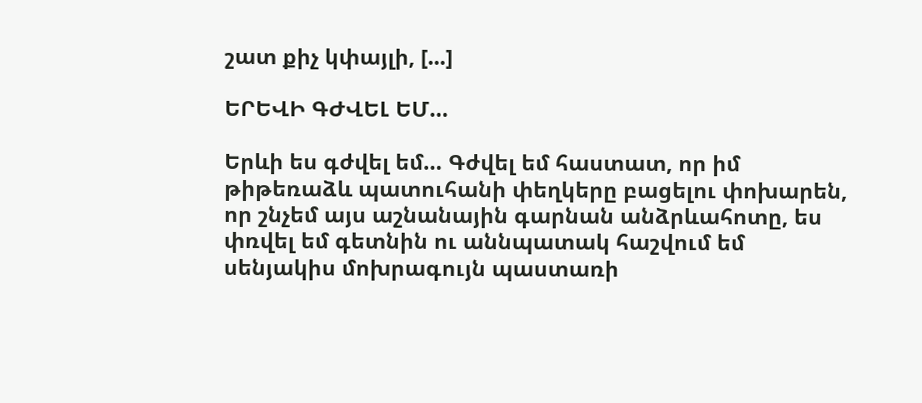շատ քիչ կփայլի, [...]

ԵՐԵՎԻ ԳԺՎԵԼ ԵՄ…

Երևի ես գժվել եմ… Գժվել եմ հաստատ, որ իմ թիթեռաձև պատուհանի փեղկերը բացելու փոխարեն, որ շնչեմ այս աշնանային գարնան անձրևահոտը, ես փռվել եմ գետնին ու աննպատակ հաշվում եմ սենյակիս մոխրագույն պաստառի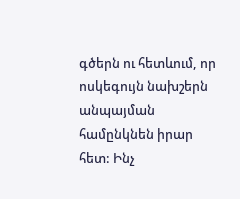գծերն ու հետևում, որ ոսկեգույն նախշերն անպայման համընկնեն իրար հետ: Ինչ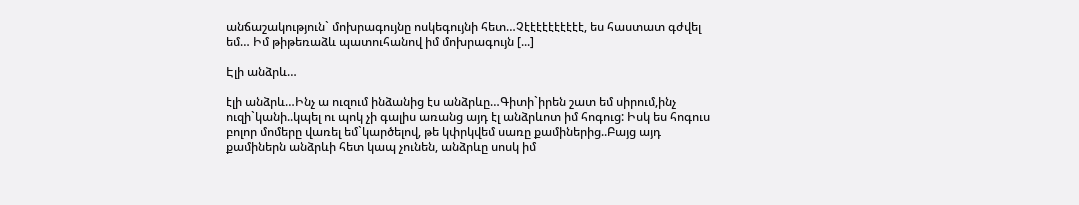անճաշակություն` մոխրագույնը ոսկեգույնի հետ…Չէէէէէէէէէէ, ես հաստատ գժվել եմ… Իմ թիթեռաձև պատուհանով իմ մոխրագույն [...]

Էլի անձրև…

էլի անձրև…Ինչ ա ուզում ինձանից էս անձրևը…Գիտի`իրեն շատ եմ սիրում,ինչ ուզի`կանի..կպել ու պոկ չի գալիս առանց այդ էլ անձրևոտ իմ հոգուց: Իսկ ես հոգուս բոլոր մոմերը վառել եմ`կարծելով, թե կփրկվեմ սառը քամիներից..Բայց այդ քամիներն անձրևի հետ կապ չունեն, անձրևը սոսկ իմ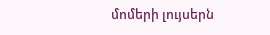մոմերի լույսերն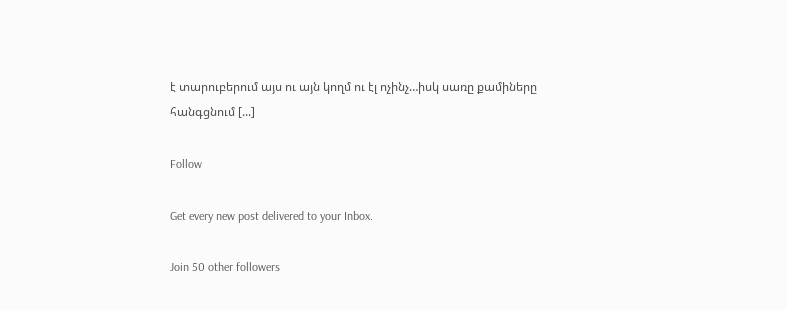է տարուբերում այս ու այն կողմ ու էլ ոչինչ…իսկ սառը քամիները հանգցնում [...]

Follow

Get every new post delivered to your Inbox.

Join 50 other followers